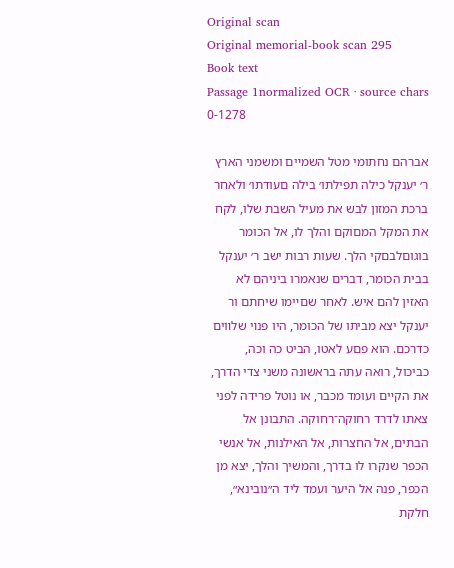Original scan
Original memorial-book scan 295
Book text
Passage 1normalized OCR · source chars 0-1278

אברהם נחתומי מטל השמײם ומשמני הארץ ר׳ יענקל כילה תפילתו׳ בילה םעודתו׳ ולאחר ברכת המזון לבש את מעיל השבת שלו, לקח את המקל המםוקם והלך לו, אל הכומר בוגוםלבםקי הלך. שעות רבות ישב ר׳ יענקל בבית הכומר, דברים שנאמרו ביניהם לא האזין להם איש. לאחר שםײמו שיחתם ור יענקל יצא מביתו של הכומר, היו פנױ שלװים כדרכם. הוא פםע לאטו, הביט כה וכה, כביכול, רואה עתה בראשונה משני צדי הדרך, את הקײם ועומד מכבר, או נוטל פרידה לפני צאתו לדרד רחוקה־רחוקה. התבונן אל הבתים, אל החצרות, אל האילנות, אל אנשי הכפר שנקרו לו בדרך, והמשיך והלך, יצא מן הכפר, פנה אל היער ועמד ליד ה״נובינא״, חלקת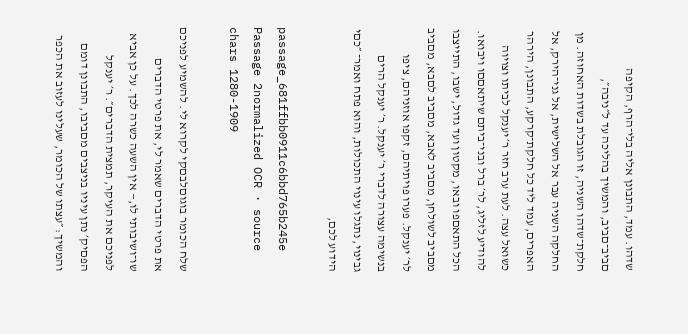שדהו. עמד, התבונן אליה בלי־הרף, הקיפה םביב־םביב, והמשיך בהליכה עד ל״ניבה״, חלקת־שדהו השניה, זו הגובלת בשדות האחוזה. מן החלקה השניה עבר אל השלישית, אל גני־הירק, אל האפרים, עמד ליד כל חלקת־קרקע, התבונן, הירהר כשואל עצה. לעת ערב חזר ר׳ יענקל לביתו וצױוה להודיע לזליג, לר׳ ברל ובני־ביתם שיתאםםו ויבואו. הכל התאםפו ובאו, מקטון ועד גדול, ישבו, התײצבו מםביב לשולחן, מםביב לאבא, מםביב לםבא, מםביב לר׳ יענקל. פערו פױתיהם, זקפו אוזניהם, ציפו בנשימה עצורה לדברי ר׳ יענקל. ר׳ יענקל הרים גבינױ, נתגלו עינױ התכולות, והוא פתח ואמר־ ״כםי הידוע לכם,

passage_681ffbb0911c6bbd765b245e
Passage 2normalized OCR · source chars 1280-1909

שלח הכומר בוגוםלבםקי לקרוא לי. להשמיע לפניכם את פרטי הדברים שאמר לי, את פרטי הדברים שו־ושיבותי לו,— אין השעה כשרה לכך. על כן אביא לפניכם את העיקר, תמצית הדברים״. ר׳ יענקל הפםיק׳ נתן עיניו בניצבים מםביבו, התבונן דומם והמשיך: ״עצתו של הכומר, שעלינו לעזוב את הכפר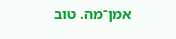אמן־מה. טוב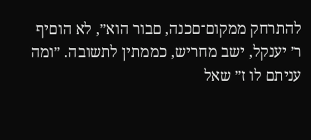להתרחק ממקום־םכנה, םבור הוא״, לא הוםיף ר׳ יענקל, ישב מחריש, כממתין לתשובה. ״ומה עניתם לו ז״ שאל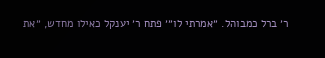ר׳ ברל כמבוהל. ״אמרתי לו״׳ פתח ר׳ יענקל כאילו מחדש, ״את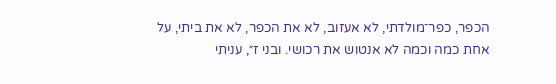הכפר, כפר־מולדתי, לא אעזוב, לא את הכפר, לא את ביתי, על אחת כמה וכמה לא אנטוש את רכושי. ובני ז״, עניתי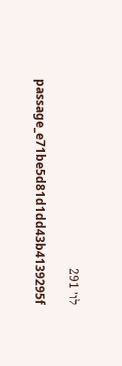לו׳ 291

passage_e71be5d81d1dd43b4139295f